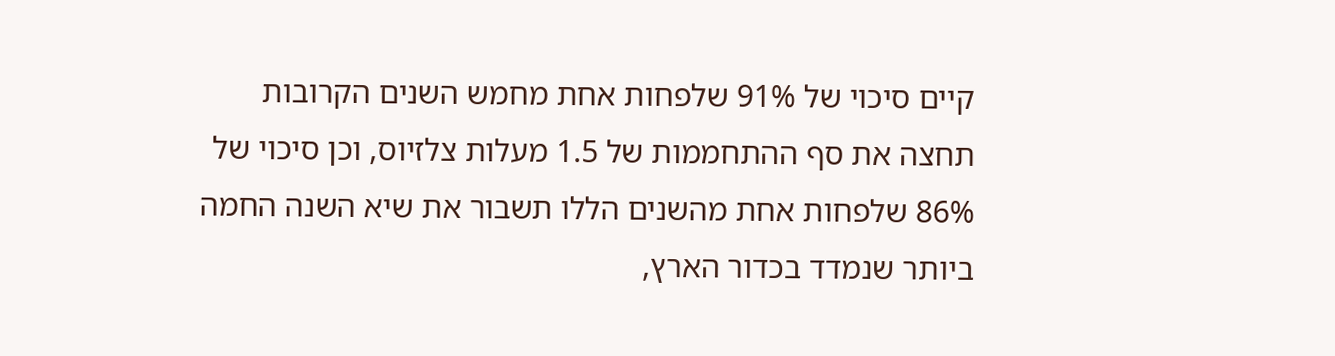קיים סיכוי של 91% שלפחות אחת מחמש השנים הקרובות תחצה את סף ההתחממות של 1.5 מעלות צלזיוס, וכן סיכוי של 86% שלפחות אחת מהשנים הללו תשבור את שיא השנה החמה ביותר שנמדד בכדור הארץ,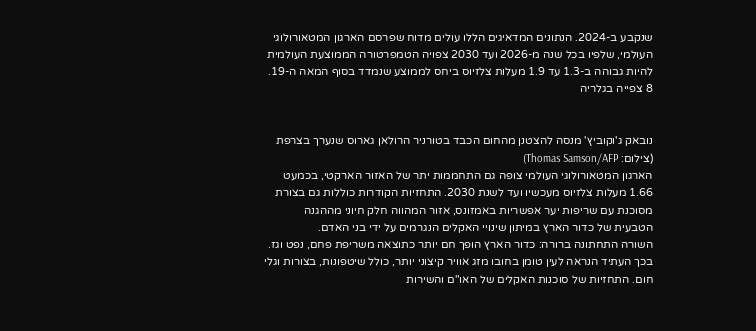שנקבע ב-2024. הנתונים המדאיגים הללו עולים מדוח שפרסם הארגון המטאורולוגי העולמי, שלפיו בכל שנה מ-2026 ועד 2030 צפויה הטמפרטורה הממוצעת העולמית להיות גבוהה ב-1.3 עד 1.9 מעלות צלזיוס ביחס לממוצע שנמדד בסוף המאה ה-19.
8 צפייה בגלריה


נובאק ג'וקוביץ' מנסה להצטנן מהחום הכבד בטורניר הרולאן גארוס שנערך בצרפת
(צילום: Thomas Samson/AFP)
הארגון המטאורולוגי העולמי צופה גם התחממות יתר של האזור הארקטי, בכמעט 1.66 מעלות צלזיוס מעכשיו ועד לשנת 2030. התחזיות הקודרות כוללות גם בצורת מסוכנת עם שריפות יער אפשריות באמזונס, אזור המהווה חלק חיוני מההגנה הטבעית של כדור הארץ במיתון שינויי האקלים הנגרמים על ידי בני האדם.
השורה התחתונה ברורה: כדור הארץ הופך חם יותר כתוצאה משריפת פחם, נפט וגז. בכך העתיד הנראה לעין טומן בחובו מזג אוויר קיצוני יותר, כולל שיטפונות, בצורות וגלי חום. התחזיות של סוכנות האקלים של האו"ם והשירות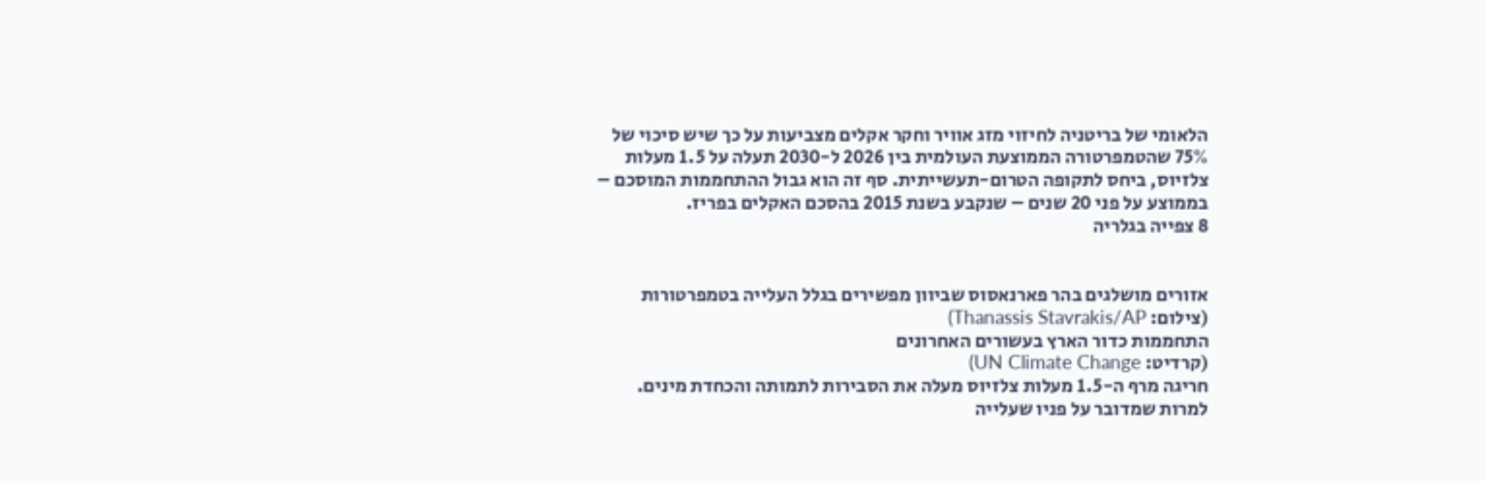הלאומי של בריטניה לחיזוי מזג אוויר וחקר אקלים מצביעות על כך שיש סיכוי של 75% שהטמפרטורה הממוצעת העולמית בין 2026 ל-2030 תעלה על 1.5 מעלות צלזיוס, ביחס לתקופה הטרום-תעשייתית. סף זה הוא גבול ההתחממות המוסכם – בממוצע על פני 20 שנים – שנקבע בשנת 2015 בהסכם האקלים בפריז.
8 צפייה בגלריה


אזורים מושלגים בהר פארנאסוס שביוון מפשירים בגלל העלייה בטמפרטורות
(צילום: Thanassis Stavrakis/AP)
התחממות כדור הארץ בעשורים האחרונים
(קרדיט: UN Climate Change)
חריגה מרף ה-1.5 מעלות צלזיוס מעלה את הסבירות לתמותה והכחדת מינים. למרות שמדובר על פניו שעלייה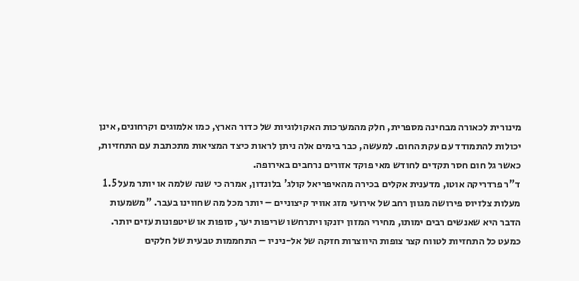מינורית לכאורה מבחינה מספרית, חלק מהמערכות האקולוגיות של כדור הארץ, כמו אלמוגים וקרחונים, אינן יכולות להתמודד עם עקת החום. למעשה, כבר בימים אלה ניתן לראות כיצד המציאות מתכתבת עם התחזיות, כאשר גל חום חסר תקדים לחודש מאי פוקד אזורים נרחבים באירופה.
ד"ר פרדריקה אוטו, מדענית אקלים בכירה מהאיפריאל קולג' בלונדון, אמרה כי שנה שלמה או יותר מעל 1.5 מעלות צלזיוס פירושה מגוון רחב של אירועי מזג אוויר קיצוניים – יותר מכל מה שחווינו בעבר. "משמעות הדבר היא שאנשים רבים ימותו, מחירי המזון יזנקו ויתרחשו שריפות יער, סופות או שיטפונות עזים יותר.
כמעט כל התחזיות לטווח קצר צופות היווצרות חזקה של אל-ניניו – התחממות טבעית של חלקים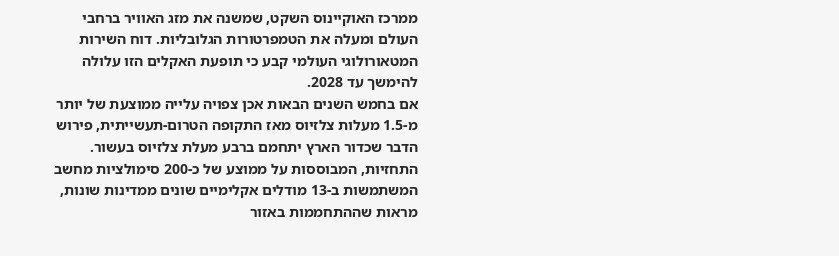ממרכז האוקיינוס השקט, שמשנה את מזג האוויר ברחבי העולם ומעלה את הטמפרטורות הגלובליות. דוח השירות המטאורולוגי העולמי קבע כי תופעת האקלים הזו עלולה להימשך עד 2028.
אם בחמש השנים הבאות אכן צפויה עלייה ממוצעת של יותר מ-1.5 מעלות צלזיוס מאז התקופה הטרום-תעשייתית, פירוש הדבר שכדור הארץ יתחמם ברבע מעלת צלזיוס בעשור. התחזיות, המבוססות על ממוצע של כ-200 סימולציות מחשב המשתמשות ב-13 מודלים אקלימיים שונים ממדינות שונות, מראות שההתחממות באזור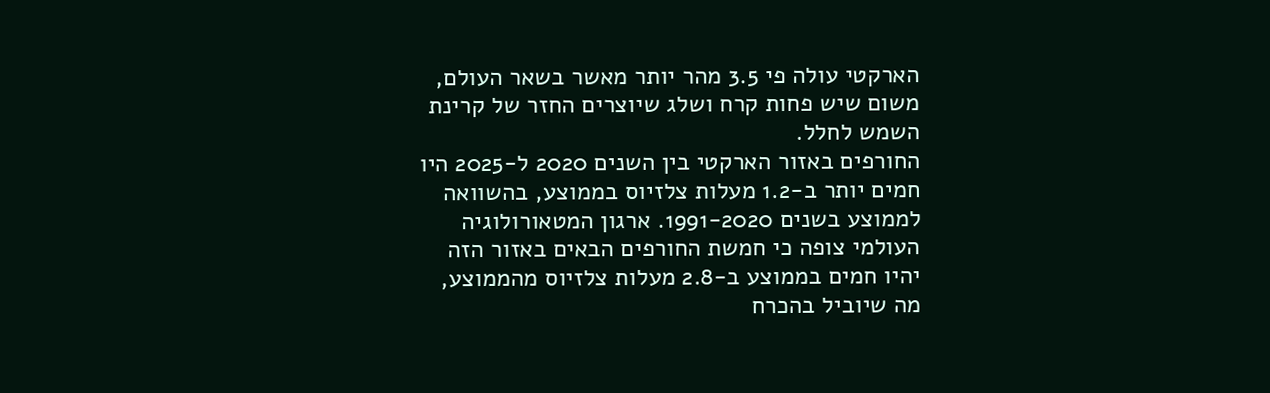הארקטי עולה פי 3.5 מהר יותר מאשר בשאר העולם, משום שיש פחות קרח ושלג שיוצרים החזר של קרינת השמש לחלל.
החורפים באזור הארקטי בין השנים 2020 ל-2025 היו חמים יותר ב-1.2 מעלות צלזיוס בממוצע, בהשוואה לממוצע בשנים 1991-2020. ארגון המטאורולוגיה העולמי צופה כי חמשת החורפים הבאים באזור הזה יהיו חמים בממוצע ב-2.8 מעלות צלזיוס מהממוצע, מה שיוביל בהכרח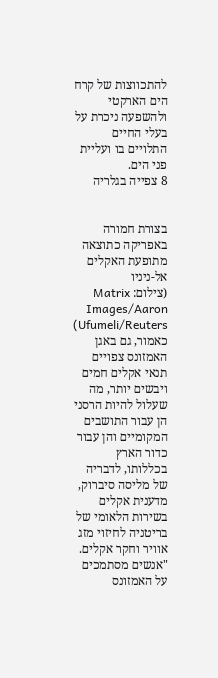להתכווצות של קרח הים הארקטי ולהשפעה ניכרת על בעלי החיים התלויים בו ועליית פני הים.
8 צפייה בגלריה


בצורת חמורה באפריקה כתוצאה מתופעת האקלים אל-ניניו
(צילום: Matrix Images/Aaron Ufumeli/Reuters)
כאמור, גם באגן האמזונס צפויים תנאי אקלים חמים ויבשים יותר, מה שעלול להיות הרסני הן עבור התושבים המקומיים והן עבור כדור הארץ בכללותו, לדבריה של מליסה סיברוק, מדענית אקלים בשירות הלאומי של בריטניה לחיזוי מזג אוויר וחקר אקלים. "אנשים מסתמכים על האמזונס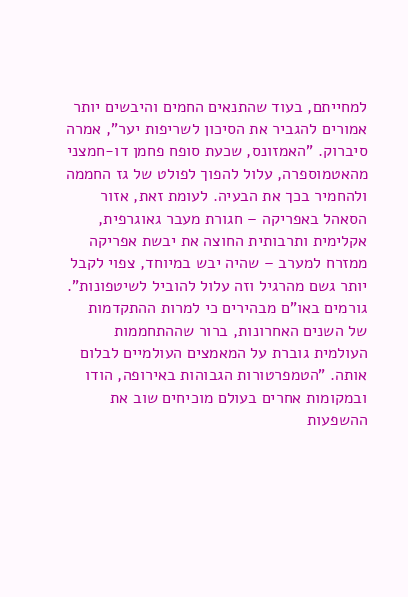למחייתם, בעוד שהתנאים החמים והיבשים יותר אמורים להגביר את הסיכון לשריפות יער", אמרה סיברוק. "האמזונס, שכעת סופח פחמן דו-חמצני מהאטמוספרה, עלול להפוך לפולט של גז החממה ולהחמיר בכך את הבעיה. לעומת זאת, אזור הסאהל באפריקה – חגורת מעבר גאוגרפית, אקלימית ותרבותית החוצה את יבשת אפריקה ממזרח למערב – שהיה יבש במיוחד, צפוי לקבל יותר גשם מהרגיל וזה עלול להוביל לשיטפונות".
גורמים באו"ם מבהירים כי למרות ההתקדמות של השנים האחרונות, ברור שההתחממות העולמית גוברת על המאמצים העולמיים לבלום אותה. "הטמפרטורות הגבוהות באירופה, הודו ובמקומות אחרים בעולם מוכיחים שוב את ההשפעות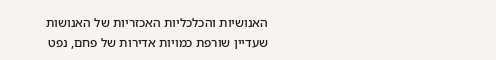האנושיות והכלכליות האכזריות של האנושות שעדיין שורפת כמויות אדירות של פחם, נפט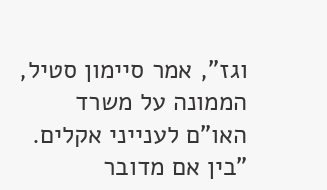וגז", אמר סיימון סטיל, הממונה על משרד האו"ם לענייני אקלים. "בין אם מדובר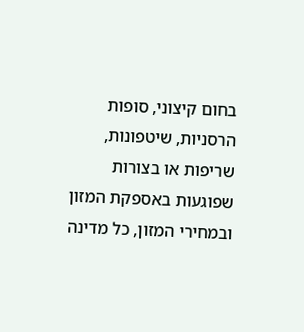בחום קיצוני, סופות הרסניות, שיטפונות, שריפות או בצורות שפוגעות באספקת המזון ובמחירי המזון, כל מדינה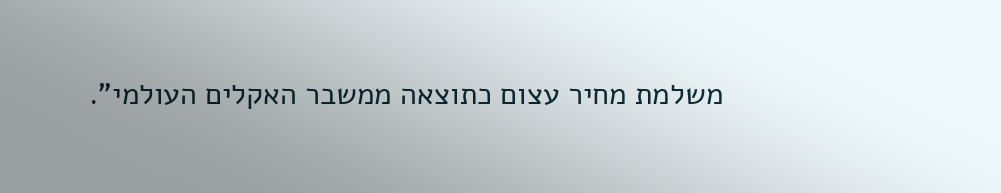משלמת מחיר עצום כתוצאה ממשבר האקלים העולמי".